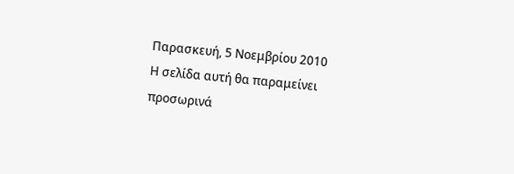Παρασκευή, 5 Νοεμβρίου 2010
Η σελίδα αυτή θα παραμείνει προσωρινά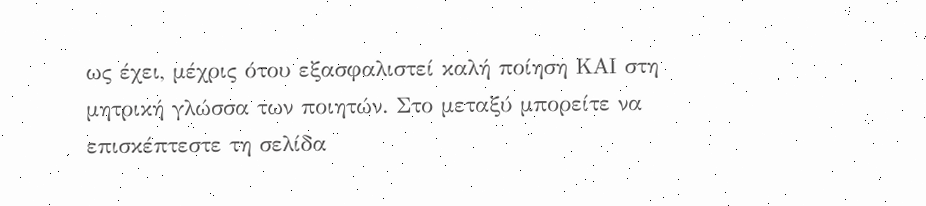ως έχει, μέχρις ότου εξασφαλιστεί καλή ποίηση ΚΑΙ στη μητρική γλώσσα των ποιητών. Στο μεταξύ μπορείτε να επισκέπτεστε τη σελίδα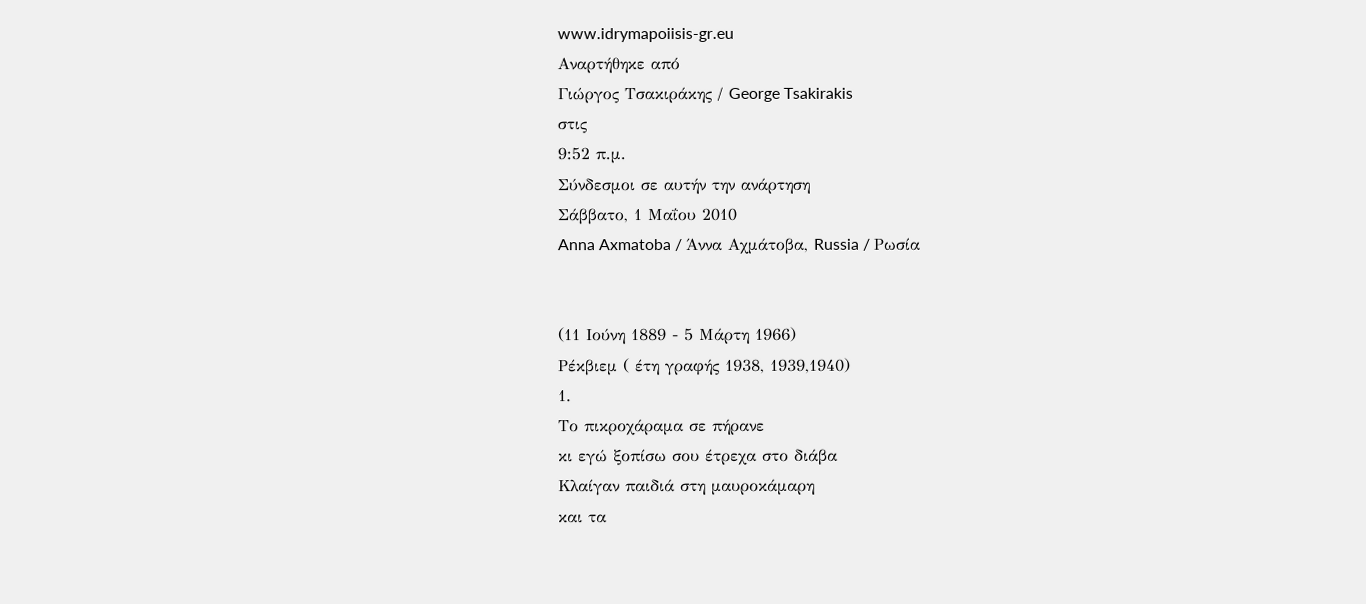www.idrymapoiisis-gr.eu
Αναρτήθηκε από
Γιώργος Τσακιράκης / George Tsakirakis
στις
9:52 π.μ.
Σύνδεσμοι σε αυτήν την ανάρτηση
Σάββατο, 1 Μαΐου 2010
Anna Axmatoba / Άννα Αχμάτοβα, Russia / Ρωσία


(11 Ιούνη 1889 - 5 Μάρτη 1966)
Ρέκβιεμ ( έτη γραφής 1938, 1939,1940)
1.
Το πικροχάραμα σε πήρανε
κι εγώ ξοπίσω σου έτρεχα στο διάβα
Κλαίγαν παιδιά στη μαυροκάμαρη
και τα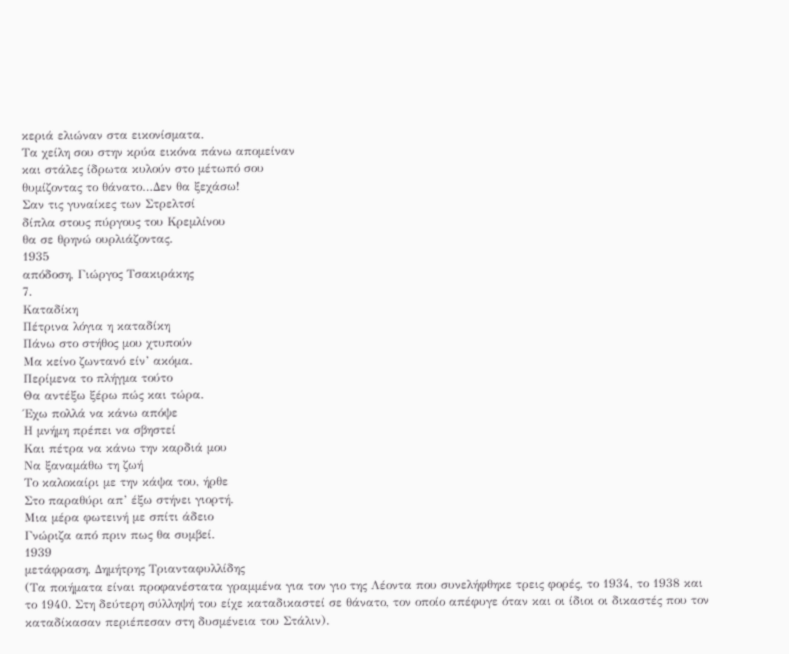κεριά ελιώναν στα εικονίσματα.
Τα χείλη σου στην κρύα εικόνα πάνω απομείναν
και στάλες ίδρωτα κυλούν στο μέτωπό σου
θυμίζοντας το θάνατο…Δεν θα ξεχάσω!
Σαν τις γυναίκες των Στρελτσί
δίπλα στους πύργους του Κρεμλίνου
θα σε θρηνώ ουρλιάζοντας.
1935
απόδοση, Γιώργος Τσακιράκης
7.
Καταδίκη
Πέτρινα λόγια η καταδίκη
Πάνω στο στήθος μου χτυπούν
Μα κείνο ζωντανό είν’ ακόμα.
Περίμενα το πλήγμα τούτο
Θα αντέξω ξέρω πώς και τώρα.
Έχω πολλά να κάνω απόψε
Η μνήμη πρέπει να σβηστεί
Και πέτρα να κάνω την καρδιά μου
Να ξαναμάθω τη ζωή
Το καλοκαίρι με την κάψα του, ήρθε
Στο παραθύρι απ’ έξω στήνει γιορτή.
Μια μέρα φωτεινή με σπίτι άδειο
Γνώριζα από πριν πως θα συμβεί.
1939
μετάφραση, Δημήτρης Τριανταφυλλίδης
(Τα ποιήματα είναι προφανέστατα γραμμένα για τον γιο της Λέοντα που συνελήφθηκε τρεις φορές, το 1934, το 1938 και το 1940. Στη δεύτερη σύλληψή του είχε καταδικαστεί σε θάνατο, τον οποίο απέφυγε όταν και οι ίδιοι οι δικαστές που τον καταδίκασαν περιέπεσαν στη δυσμένεια του Στάλιν).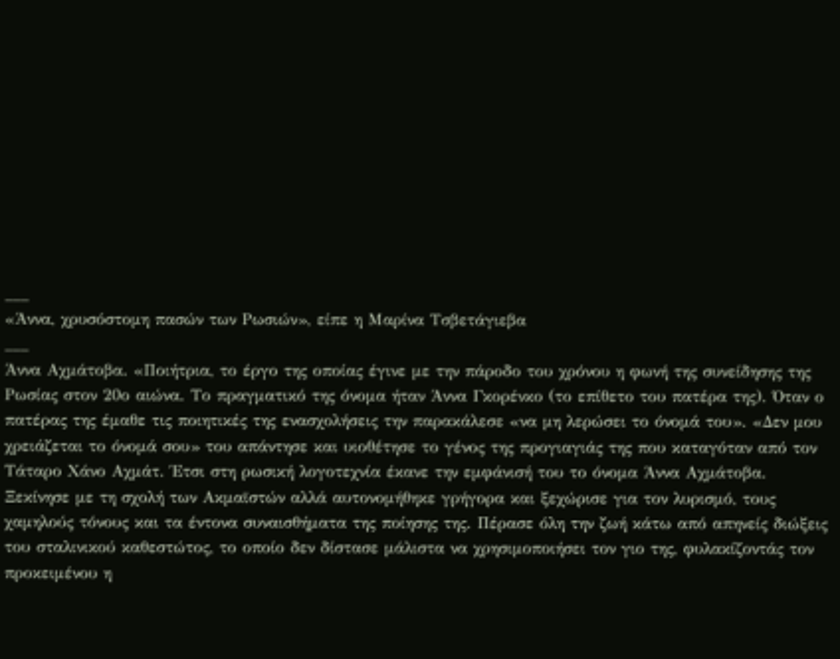___
«Άννα, χρυσόστομη πασών των Ρωσιών», είπε η Μαρίνα Τσβετάγιεβα
___
Άννα Αχμάτοβα. «Ποιήτρια, το έργο της οποίας έγινε με την πάροδο του χρόνου η φωνή της συνείδησης της Ρωσίας στον 20ο αιώνα. Το πραγματικό της όνομα ήταν Άννα Γκορένκο (το επίθετο του πατέρα της). Όταν ο πατέρας της έμαθε τις ποιητικές της ενασχολήσεις την παρακάλεσε «να μη λερώσει το όνομά του». «Δεν μου χρειάζεται το όνομά σου» του απάντησε και υιοθέτησε το γένος της προγιαγιάς της που καταγόταν από τον Τάταρο Χάνο Αχμάτ. Έτσι στη ρωσική λογοτεχνία έκανε την εμφάνισή του το όνομα Άννα Αχμάτοβα.
Ξεκίνησε με τη σχολή των Ακμαϊστών αλλά αυτονομήθηκε γρήγορα και ξεχώρισε για τον λυρισμό, τους χαμηλούς τόνους και τα έντονα συναισθήματα της ποίησης της. Πέρασε όλη την ζωή κάτω από απηνείς διώξεις του σταλινικού καθεστώτος, το οποίο δεν δίστασε μάλιστα να χρησιμοποιήσει τον γιο της, φυλακίζοντάς τον προκειμένου η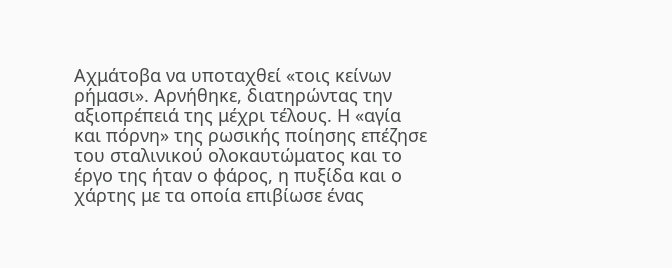Αχμάτοβα να υποταχθεί «τοις κείνων ρήμασι». Αρνήθηκε, διατηρώντας την αξιοπρέπειά της μέχρι τέλους. Η «αγία και πόρνη» της ρωσικής ποίησης επέζησε του σταλινικού ολοκαυτώματος και το έργο της ήταν ο φάρος, η πυξίδα και ο χάρτης με τα οποία επιβίωσε ένας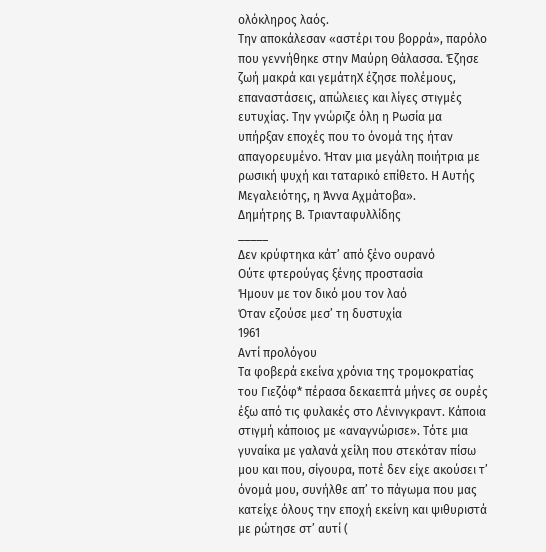ολόκληρος λαός.
Την αποκάλεσαν «αστέρι του βορρά», παρόλο που γεννήθηκε στην Μαύρη Θάλασσα. Έζησε ζωή μακρά και γεμάτηΧ έζησε πολέμους, επαναστάσεις, απώλειες και λίγες στιγμές ευτυχίας. Την γνώριζε όλη η Ρωσία μα υπήρξαν εποχές που το όνομά της ήταν απαγορευμένο. Ήταν μια μεγάλη ποιήτρια με ρωσική ψυχή και ταταρικό επίθετο. Η Αυτής Μεγαλειότης, η Άννα Αχμάτοβα».
Δημήτρης Β. Τριανταφυλλίδης
_____
Δεν κρύφτηκα κάτ’ από ξένο ουρανό
Ούτε φτερούγας ξένης προστασία
Ήμουν με τον δικό μου τον λαό
Όταν εζούσε μεσ’ τη δυστυχία
1961
Αντί προλόγου
Τα φοβερά εκείνα χρόνια της τρομοκρατίας του Γιεζόφ* πέρασα δεκαεπτά μήνες σε ουρές έξω από τις φυλακές στο Λένινγκραντ. Κάποια στιγμή κάποιος με «αναγνώρισε». Τότε μια γυναίκα με γαλανά χείλη που στεκόταν πίσω μου και που, σίγουρα, ποτέ δεν είχε ακούσει τ’ όνομά μου, συνήλθε απ’ το πάγωμα που μας κατείχε όλους την εποχή εκείνη και ψιθυριστά με ρώτησε στ’ αυτί (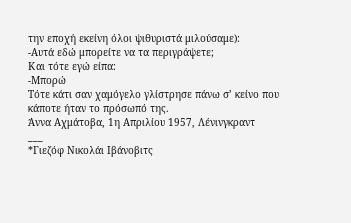την εποχή εκείνη όλοι ψιθυριστά μιλούσαμε):
-Αυτά εδώ μπορείτε να τα περιγράψετε;
Και τότε εγώ είπα:
-Μπορώ
Τότε κάτι σαν χαμόγελο γλίστρησε πάνω σ’ κείνο που κάποτε ήταν το πρόσωπό της.
Άννα Αχμάτοβα, 1η Απριλίου 1957, Λένινγκραντ
___
*Γιεζόφ Νικολάι Ιβάνοβιτς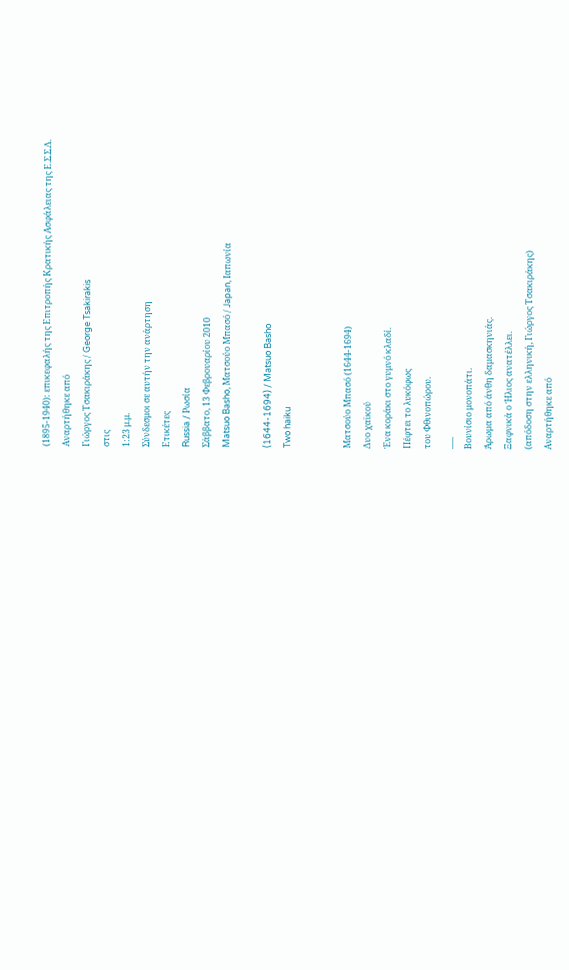(1895-1940): επικεφαλής της Επιτροπής Κρατικής Ασφάλειας της Ε.Σ.Σ.Δ.
Αναρτήθηκε από
Γιώργος Τσακιράκης / George Tsakirakis
στις
1:23 μ.μ.
Σύνδεσμοι σε αυτήν την ανάρτηση
Ετικέτες
Russia / Ρωσία
Σάββατο, 13 Φεβρουαρίου 2010
Matsuo Basho, Ματσούο Μπασό / Japan, Ιαπωνία

(1644-1694) / Matsuo Basho
Two haiku


Ματσούο Μπασό (1644-1694)
Δυο χαϊκού
Ένα κοράκι στο γυμνό κλαδί.
Πέφτει το λυκόφως
του Φθινοπώρου.
___
Βουνίσιο μονοπάτι.
Άρωμα από άνθη δαμασκηνιάς.
Ξαφνικά ο Ήλιος ανατέλλει.
(απόδοση στην ελληνική, Γιώργος Τσακιράκης)
Αναρτήθηκε από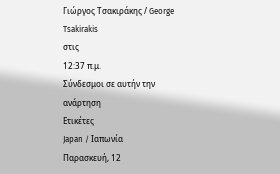Γιώργος Τσακιράκης / George Tsakirakis
στις
12:37 π.μ.
Σύνδεσμοι σε αυτήν την ανάρτηση
Ετικέτες
Japan / Ιαπωνία
Παρασκευή, 12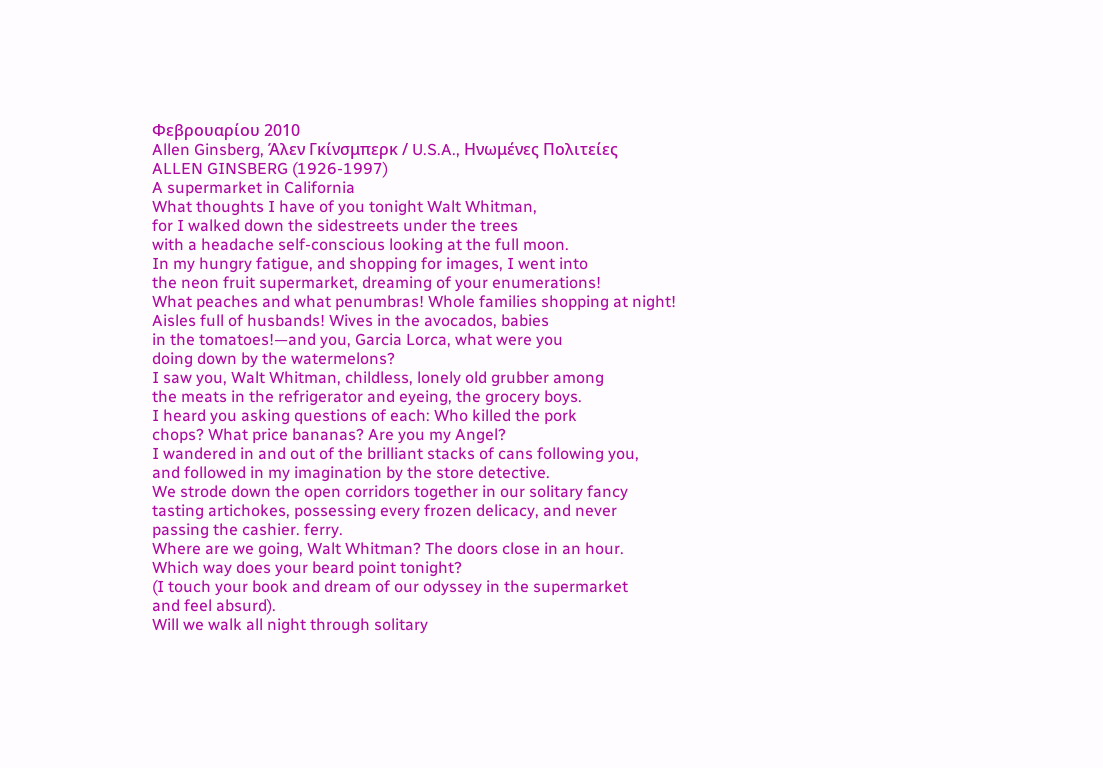Φεβρουαρίου 2010
Allen Ginsberg, Άλεν Γκίνσμπερκ / U.S.A., Ηνωμένες Πολιτείες
ALLEN GINSBERG (1926-1997)
A supermarket in California
What thoughts I have of you tonight Walt Whitman,
for I walked down the sidestreets under the trees
with a headache self-conscious looking at the full moon.
In my hungry fatigue, and shopping for images, I went into
the neon fruit supermarket, dreaming of your enumerations!
What peaches and what penumbras! Whole families shopping at night!
Aisles full of husbands! Wives in the avocados, babies
in the tomatoes!—and you, Garcia Lorca, what were you
doing down by the watermelons?
I saw you, Walt Whitman, childless, lonely old grubber among
the meats in the refrigerator and eyeing, the grocery boys.
I heard you asking questions of each: Who killed the pork
chops? What price bananas? Are you my Angel?
I wandered in and out of the brilliant stacks of cans following you,
and followed in my imagination by the store detective.
We strode down the open corridors together in our solitary fancy
tasting artichokes, possessing every frozen delicacy, and never
passing the cashier. ferry.
Where are we going, Walt Whitman? The doors close in an hour.
Which way does your beard point tonight?
(I touch your book and dream of our odyssey in the supermarket
and feel absurd).
Will we walk all night through solitary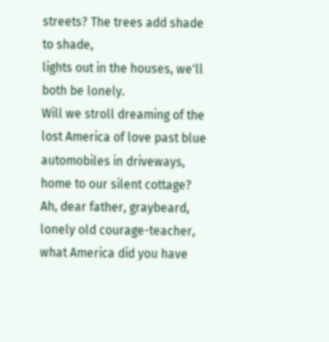streets? The trees add shade to shade,
lights out in the houses, we'll both be lonely.
Will we stroll dreaming of the lost America of love past blue automobiles in driveways, home to our silent cottage?
Ah, dear father, graybeard, lonely old courage-teacher, what America did you have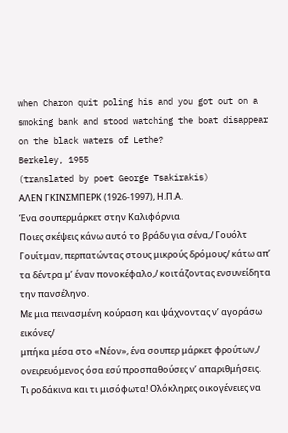when Charon quit poling his and you got out on a smoking bank and stood watching the boat disappear on the black waters of Lethe?
Berkeley, 1955
(translated by poet George Tsakirakis)
ΑΛΕΝ ΓΚΙΝΣΜΠΕΡΚ (1926-1997), Η.Π.Α.
Ένα σουπερμάρκετ στην Καλιφόρνια
Ποιες σκέψεις κάνω αυτό το βράδυ για σένα,/ Γουόλτ Γουίτμαν, περπατώντας στους μικρούς δρόμους/ κάτω απ’ τα δέντρα μ’ έναν πονοκέφαλο,/ κοιτάζοντας ενσυνείδητα την πανσέληνο.
Με μια πεινασμένη κούραση και ψάχνοντας ν’ αγοράσω εικόνες/
μπήκα μέσα στο «Νέον», ένα σουπερ μάρκετ φρούτων,/ ονειρευόμενος όσα εσύ προσπαθούσες ν’ απαριθμήσεις.
Τι ροδάκινα και τι μισόφωτα! Ολόκληρες οικογένειες να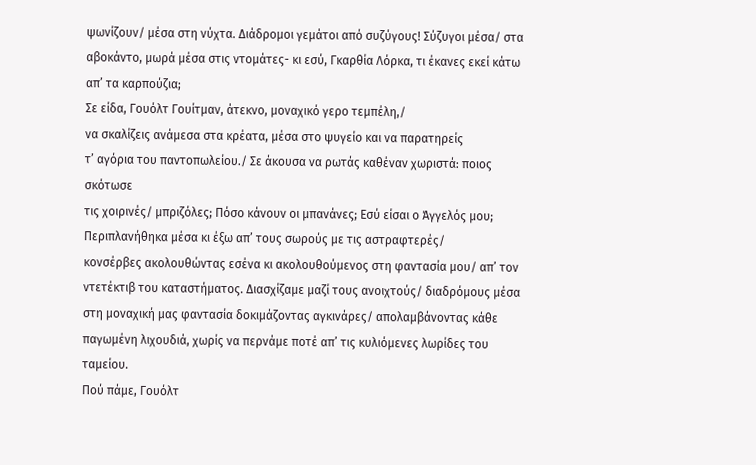ψωνίζουν/ μέσα στη νύχτα. Διάδρομοι γεμάτοι από συζύγους! Σύζυγοι μέσα/ στα αβοκάντο, μωρά μέσα στις ντομάτες- κι εσύ, Γκαρθία Λόρκα, τι έκανες εκεί κάτω απ’ τα καρπούζια;
Σε είδα, Γουόλτ Γουίτμαν, άτεκνο, μοναχικό γερο τεμπέλη,/
να σκαλίζεις ανάμεσα στα κρέατα, μέσα στο ψυγείο και να παρατηρείς
τ’ αγόρια του παντοπωλείου./ Σε άκουσα να ρωτάς καθέναν χωριστά: ποιος σκότωσε
τις χοιρινές/ μπριζόλες; Πόσο κάνουν οι μπανάνες; Εσύ είσαι ο Άγγελός μου;
Περιπλανήθηκα μέσα κι έξω απ’ τους σωρούς με τις αστραφτερές/
κονσέρβες ακολουθώντας εσένα κι ακολουθούμενος στη φαντασία μου/ απ’ τον ντετέκτιβ του καταστήματος. Διασχίζαμε μαζί τους ανοιχτούς/ διαδρόμους μέσα στη μοναχική μας φαντασία δοκιμάζοντας αγκινάρες/ απολαμβάνοντας κάθε παγωμένη λιχουδιά, χωρίς να περνάμε ποτέ απ’ τις κυλιόμενες λωρίδες του ταμείου.
Πού πάμε, Γουόλτ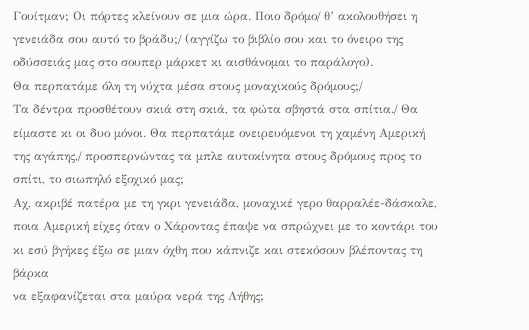Γουίτμαν; Οι πόρτες κλείνουν σε μια ώρα. Ποιο δρόμο/ θ’ ακολουθήσει η γενειάδα σου αυτό το βράδυ;/ (αγγίζω το βιβλίο σου και το όνειρο της οδύσσειάς μας στο σουπερ μάρκετ κι αισθάνομαι το παράλογο).
Θα περπατάμε όλη τη νύχτα μέσα στους μοναχικούς δρόμους;/
Τα δέντρα προσθέτουν σκιά στη σκιά, τα φώτα σβηστά στα σπίτια./ Θα είμαστε κι οι δυο μόνοι. Θα περπατάμε ονειρευόμενοι τη χαμένη Αμερική της αγάπης,/ προσπερνώντας τα μπλε αυτοκίνητα στους δρόμους προς το σπίτι, το σιωπηλό εξοχικό μας;
Αχ, ακριβέ πατέρα με τη γκρι γενειάδα, μοναχικέ γερο θαρραλέε-δάσκαλε,
ποια Αμερική είχες όταν ο Χάροντας έπαψε να σπρώχνει με το κοντάρι του
κι εσύ βγήκες έξω σε μιαν όχθη που κάπνιζε και στεκόσουν βλέποντας τη βάρκα
να εξαφανίζεται στα μαύρα νερά της Λήθης;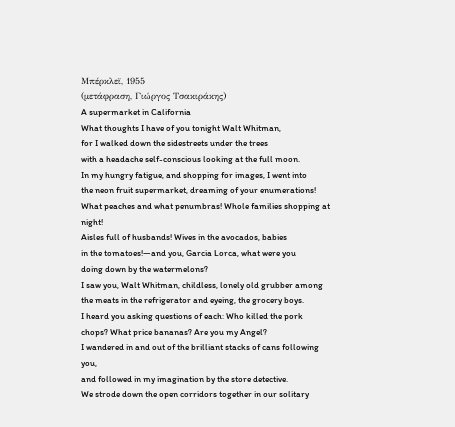Μπέρκλεϊ, 1955
(μετάφραση, Γιώργος Τσακιράκης)
A supermarket in California
What thoughts I have of you tonight Walt Whitman,
for I walked down the sidestreets under the trees
with a headache self-conscious looking at the full moon.
In my hungry fatigue, and shopping for images, I went into
the neon fruit supermarket, dreaming of your enumerations!
What peaches and what penumbras! Whole families shopping at night!
Aisles full of husbands! Wives in the avocados, babies
in the tomatoes!—and you, Garcia Lorca, what were you
doing down by the watermelons?
I saw you, Walt Whitman, childless, lonely old grubber among
the meats in the refrigerator and eyeing, the grocery boys.
I heard you asking questions of each: Who killed the pork
chops? What price bananas? Are you my Angel?
I wandered in and out of the brilliant stacks of cans following you,
and followed in my imagination by the store detective.
We strode down the open corridors together in our solitary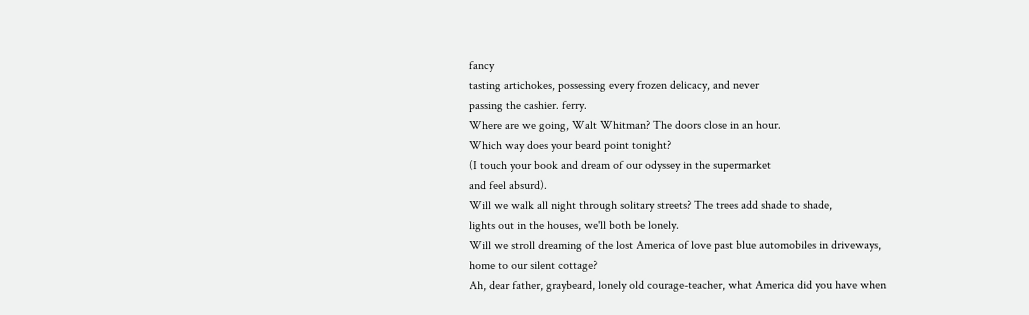fancy
tasting artichokes, possessing every frozen delicacy, and never
passing the cashier. ferry.
Where are we going, Walt Whitman? The doors close in an hour.
Which way does your beard point tonight?
(I touch your book and dream of our odyssey in the supermarket
and feel absurd).
Will we walk all night through solitary streets? The trees add shade to shade,
lights out in the houses, we'll both be lonely.
Will we stroll dreaming of the lost America of love past blue automobiles in driveways, home to our silent cottage?
Ah, dear father, graybeard, lonely old courage-teacher, what America did you have when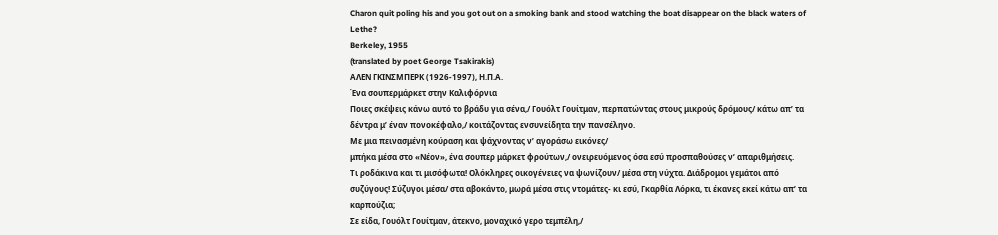Charon quit poling his and you got out on a smoking bank and stood watching the boat disappear on the black waters of Lethe?
Berkeley, 1955
(translated by poet George Tsakirakis)
ΑΛΕΝ ΓΚΙΝΣΜΠΕΡΚ (1926-1997), Η.Π.Α.
Ένα σουπερμάρκετ στην Καλιφόρνια
Ποιες σκέψεις κάνω αυτό το βράδυ για σένα,/ Γουόλτ Γουίτμαν, περπατώντας στους μικρούς δρόμους/ κάτω απ’ τα δέντρα μ’ έναν πονοκέφαλο,/ κοιτάζοντας ενσυνείδητα την πανσέληνο.
Με μια πεινασμένη κούραση και ψάχνοντας ν’ αγοράσω εικόνες/
μπήκα μέσα στο «Νέον», ένα σουπερ μάρκετ φρούτων,/ ονειρευόμενος όσα εσύ προσπαθούσες ν’ απαριθμήσεις.
Τι ροδάκινα και τι μισόφωτα! Ολόκληρες οικογένειες να ψωνίζουν/ μέσα στη νύχτα. Διάδρομοι γεμάτοι από συζύγους! Σύζυγοι μέσα/ στα αβοκάντο, μωρά μέσα στις ντομάτες- κι εσύ, Γκαρθία Λόρκα, τι έκανες εκεί κάτω απ’ τα καρπούζια;
Σε είδα, Γουόλτ Γουίτμαν, άτεκνο, μοναχικό γερο τεμπέλη,/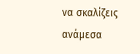να σκαλίζεις ανάμεσα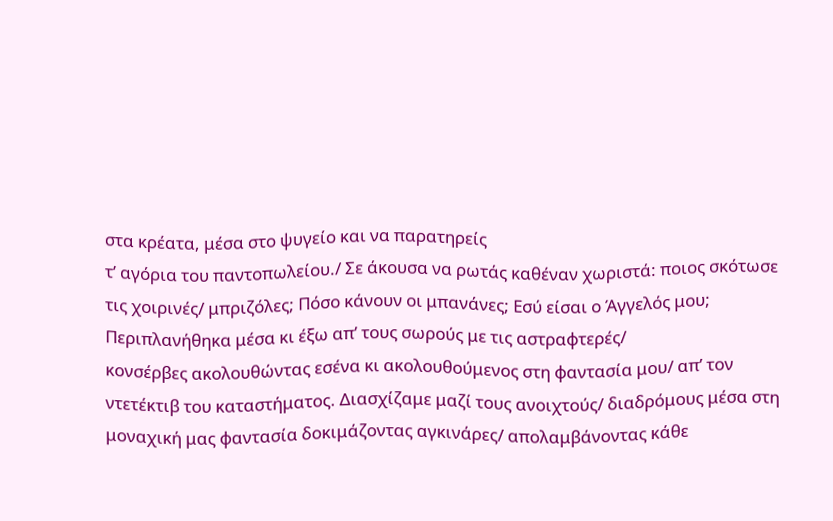στα κρέατα, μέσα στο ψυγείο και να παρατηρείς
τ’ αγόρια του παντοπωλείου./ Σε άκουσα να ρωτάς καθέναν χωριστά: ποιος σκότωσε
τις χοιρινές/ μπριζόλες; Πόσο κάνουν οι μπανάνες; Εσύ είσαι ο Άγγελός μου;
Περιπλανήθηκα μέσα κι έξω απ’ τους σωρούς με τις αστραφτερές/
κονσέρβες ακολουθώντας εσένα κι ακολουθούμενος στη φαντασία μου/ απ’ τον ντετέκτιβ του καταστήματος. Διασχίζαμε μαζί τους ανοιχτούς/ διαδρόμους μέσα στη μοναχική μας φαντασία δοκιμάζοντας αγκινάρες/ απολαμβάνοντας κάθε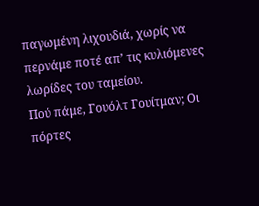παγωμένη λιχουδιά, χωρίς να περνάμε ποτέ απ’ τις κυλιόμενες λωρίδες του ταμείου.
Πού πάμε, Γουόλτ Γουίτμαν; Οι πόρτες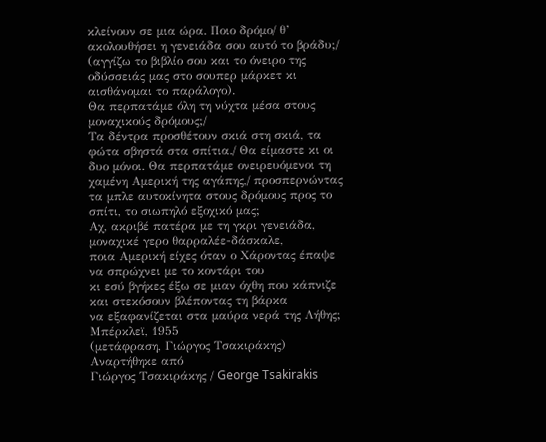κλείνουν σε μια ώρα. Ποιο δρόμο/ θ’ ακολουθήσει η γενειάδα σου αυτό το βράδυ;/ (αγγίζω το βιβλίο σου και το όνειρο της οδύσσειάς μας στο σουπερ μάρκετ κι αισθάνομαι το παράλογο).
Θα περπατάμε όλη τη νύχτα μέσα στους μοναχικούς δρόμους;/
Τα δέντρα προσθέτουν σκιά στη σκιά, τα φώτα σβηστά στα σπίτια./ Θα είμαστε κι οι δυο μόνοι. Θα περπατάμε ονειρευόμενοι τη χαμένη Αμερική της αγάπης,/ προσπερνώντας τα μπλε αυτοκίνητα στους δρόμους προς το σπίτι, το σιωπηλό εξοχικό μας;
Αχ, ακριβέ πατέρα με τη γκρι γενειάδα, μοναχικέ γερο θαρραλέε-δάσκαλε,
ποια Αμερική είχες όταν ο Χάροντας έπαψε να σπρώχνει με το κοντάρι του
κι εσύ βγήκες έξω σε μιαν όχθη που κάπνιζε και στεκόσουν βλέποντας τη βάρκα
να εξαφανίζεται στα μαύρα νερά της Λήθης;
Μπέρκλεϊ, 1955
(μετάφραση, Γιώργος Τσακιράκης)
Αναρτήθηκε από
Γιώργος Τσακιράκης / George Tsakirakis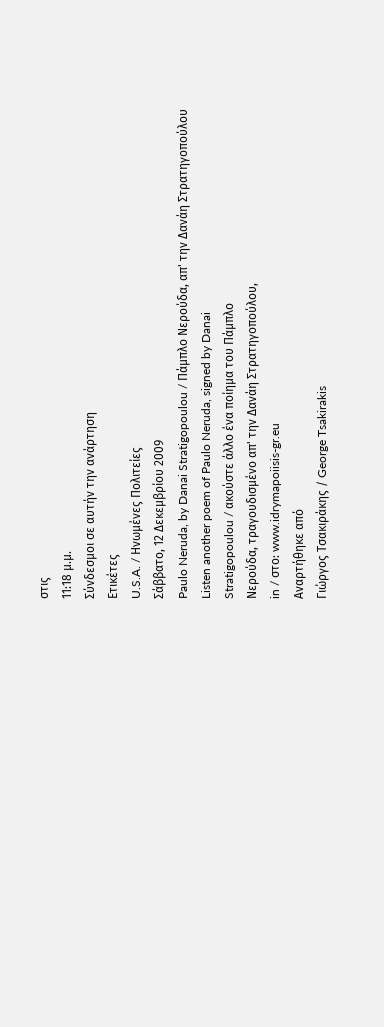στις
11:18 μ.μ.
Σύνδεσμοι σε αυτήν την ανάρτηση
Ετικέτες
U.S.A. / Ηνωμένες Πολιτείες
Σάββατο, 12 Δεκεμβρίου 2009
Paulo Neruda, by Danai Stratigopoulou / Πάμπλο Νερούδα, απ' την Δανάη Στρατηγοπούλου
Listen another poem of Paulo Neruda, signed by Danai
Stratigopoulou / ακούστε άλλο ένα ποίημα του Πάμπλο
Νερούδα, τραγουδισμένο απ' την Δανάη Στρατηγοπούλου,
in / στο: www.idrymapoiisis-gr.eu
Αναρτήθηκε από
Γιώργος Τσακιράκης / George Tsakirakis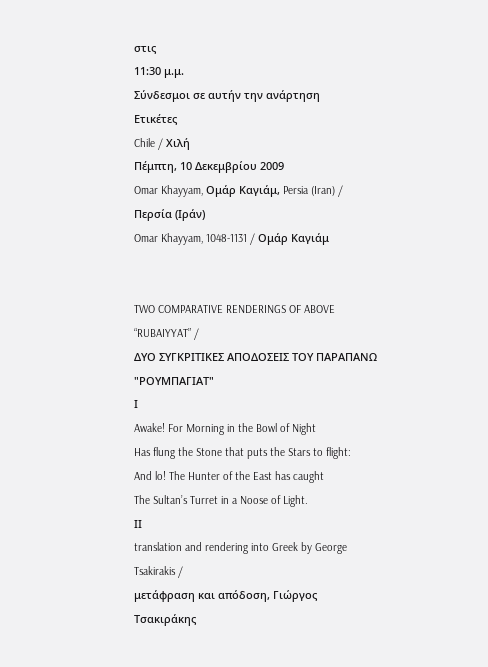στις
11:30 μ.μ.
Σύνδεσμοι σε αυτήν την ανάρτηση
Ετικέτες
Chile / Χιλή
Πέμπτη, 10 Δεκεμβρίου 2009
Omar Khayyam, Ομάρ Καγιάμ, Persia (Iran) / Περσία (Ιράν)
Omar Khayyam, 1048-1131 / Ομάρ Καγιάμ


TWO COMPARATIVE RENDERINGS OF ABOVE “RUBAIYYAT” /
ΔΥΟ ΣΥΓΚΡΙΤΙΚΕΣ ΑΠΟΔΟΣΕΙΣ ΤΟΥ ΠΑΡΑΠΑΝΩ "ΡΟΥΜΠΑΓΙΑΤ"
Ι
Awake! For Morning in the Bowl of Night
Has flung the Stone that puts the Stars to flight:
And lo! The Hunter of the East has caught
The Sultan’s Turret in a Noose of Light.
ΙΙ
translation and rendering into Greek by George Tsakirakis /
μετάφραση και απόδοση, Γιώργος Τσακιράκης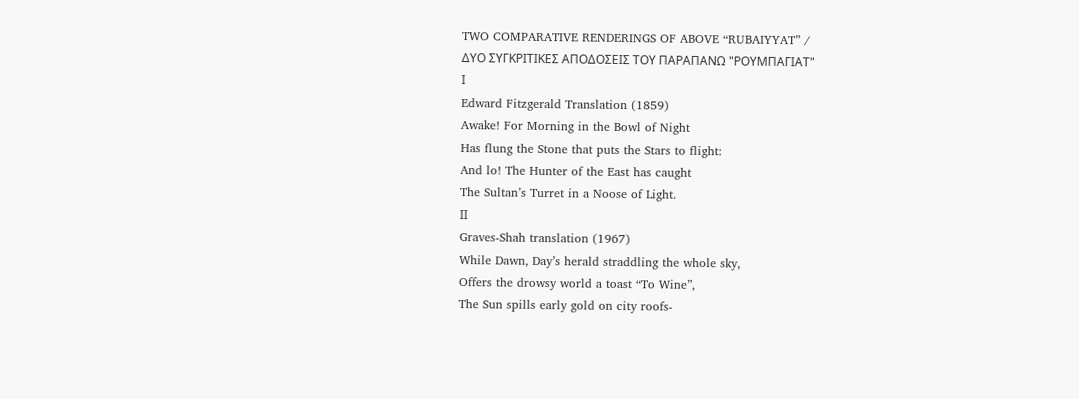TWO COMPARATIVE RENDERINGS OF ABOVE “RUBAIYYAT” /
ΔΥΟ ΣΥΓΚΡΙΤΙΚΕΣ ΑΠΟΔΟΣΕΙΣ ΤΟΥ ΠΑΡΑΠΑΝΩ "ΡΟΥΜΠΑΓΙΑΤ"
Ι
Edward Fitzgerald Translation (1859)
Awake! For Morning in the Bowl of Night
Has flung the Stone that puts the Stars to flight:
And lo! The Hunter of the East has caught
The Sultan’s Turret in a Noose of Light.
ΙΙ
Graves-Shah translation (1967)
While Dawn, Day’s herald straddling the whole sky,
Offers the drowsy world a toast “To Wine”,
The Sun spills early gold on city roofs-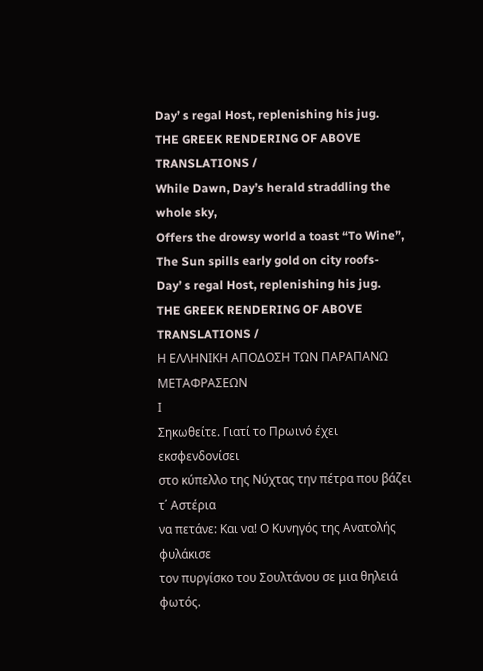Day’ s regal Host, replenishing his jug.
THE GREEK RENDERING OF ABOVE TRANSLATIONS /
While Dawn, Day’s herald straddling the whole sky,
Offers the drowsy world a toast “To Wine”,
The Sun spills early gold on city roofs-
Day’ s regal Host, replenishing his jug.
THE GREEK RENDERING OF ABOVE TRANSLATIONS /
Η ΕΛΛΗΝΙΚΗ ΑΠΟΔΟΣΗ ΤΩΝ ΠΑΡΑΠΑΝΩ ΜΕΤΑΦΡΑΣΕΩΝ
Ι
Σηκωθείτε. Γιατί το Πρωινό έχει εκσφενδονίσει
στο κύπελλο της Νύχτας την πέτρα που βάζει τ΄ Αστέρια
να πετάνε: Και να! Ο Κυνηγός της Ανατολής φυλάκισε
τον πυργίσκο του Σουλτάνου σε μια θηλειά φωτός.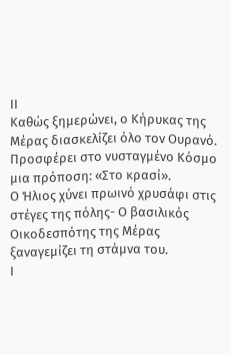ΙΙ
Καθώς ξημερώνει, ο Κήρυκας της Μέρας διασκελίζει όλο τον Ουρανό.
Προσφέρει στο νυσταγμένο Κόσμο μια πρόποση: «Στο κρασί».
Ο Ήλιος χύνει πρωινό χρυσάφι στις στέγες της πόλης- Ο βασιλικός
Οικοδεσπότης της Μέρας ξαναγεμίζει τη στάμνα του.
Ι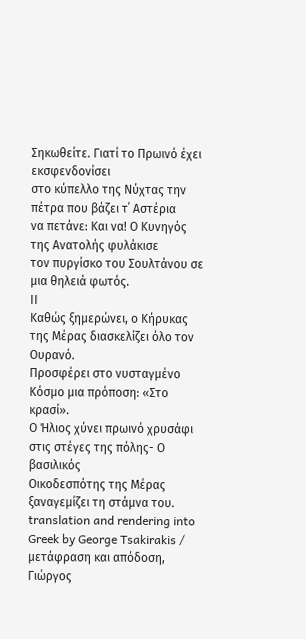Σηκωθείτε. Γιατί το Πρωινό έχει εκσφενδονίσει
στο κύπελλο της Νύχτας την πέτρα που βάζει τ΄ Αστέρια
να πετάνε: Και να! Ο Κυνηγός της Ανατολής φυλάκισε
τον πυργίσκο του Σουλτάνου σε μια θηλειά φωτός.
ΙΙ
Καθώς ξημερώνει, ο Κήρυκας της Μέρας διασκελίζει όλο τον Ουρανό.
Προσφέρει στο νυσταγμένο Κόσμο μια πρόποση: «Στο κρασί».
Ο Ήλιος χύνει πρωινό χρυσάφι στις στέγες της πόλης- Ο βασιλικός
Οικοδεσπότης της Μέρας ξαναγεμίζει τη στάμνα του.
translation and rendering into Greek by George Tsakirakis /
μετάφραση και απόδοση, Γιώργος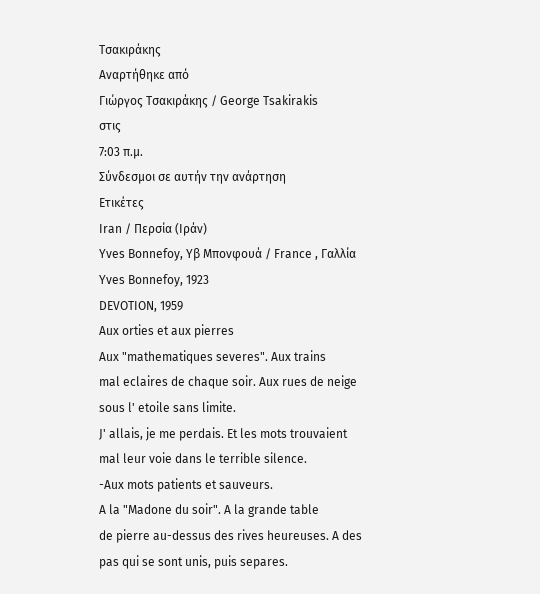Τσακιράκης
Αναρτήθηκε από
Γιώργος Τσακιράκης / George Tsakirakis
στις
7:03 π.μ.
Σύνδεσμοι σε αυτήν την ανάρτηση
Ετικέτες
Iran / Περσία (Ιράν)
Yves Bonnefoy, Υβ Μπονφουά / France , Γαλλία
Yves Bonnefoy, 1923
DEVOTION, 1959
Aux orties et aux pierres
Aux "mathematiques severes". Aux trains
mal eclaires de chaque soir. Aux rues de neige
sous l' etoile sans limite.
J' allais, je me perdais. Et les mots trouvaient
mal leur voie dans le terrible silence.
-Aux mots patients et sauveurs.
A la "Madone du soir". A la grande table
de pierre au-dessus des rives heureuses. A des
pas qui se sont unis, puis separes.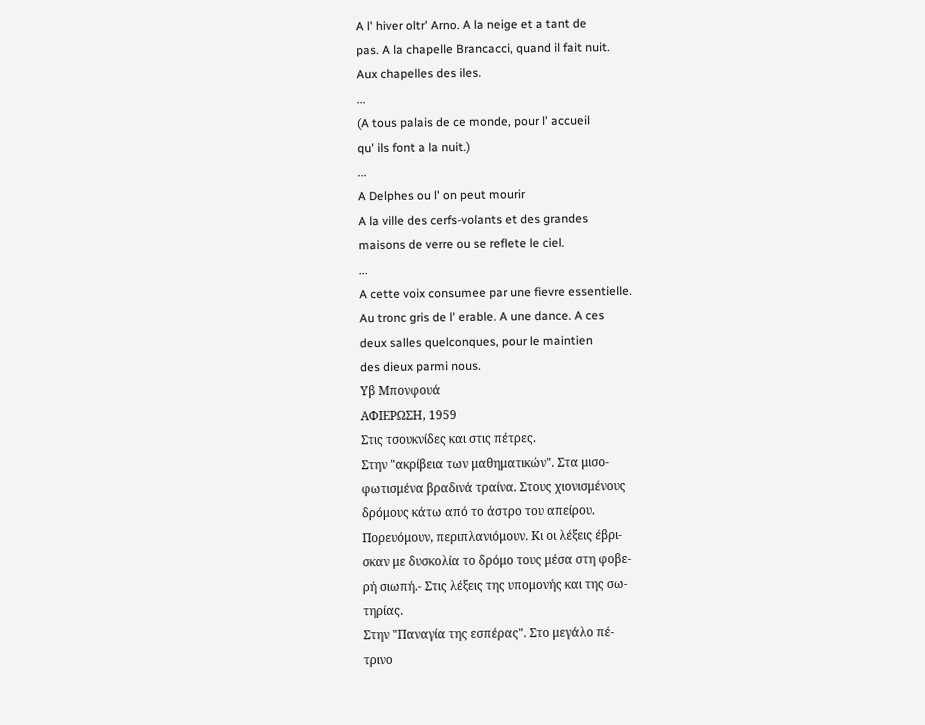A l' hiver oltr' Arno. A la neige et a tant de
pas. A la chapelle Brancacci, quand il fait nuit.
Aux chapelles des iles.
...
(A tous palais de ce monde, pour l' accueil
qu' ils font a la nuit.)
...
A Delphes ou l' on peut mourir
A la ville des cerfs-volants et des grandes
maisons de verre ou se reflete le ciel.
...
A cette voix consumee par une fievre essentielle.
Au tronc gris de l' erable. A une dance. A ces
deux salles quelconques, pour le maintien
des dieux parmi nous.
Υβ Μπονφουά
ΑΦΙΕΡΩΣΗ, 1959
Στις τσουκνίδες και στις πέτρες.
Στην "ακρίβεια των μαθηματικών". Στα μισο-
φωτισμένα βραδινά τραίνα. Στους χιονισμένους
δρόμους κάτω από το άστρο του απείρου.
Πορευόμουν, περιπλανιόμουν. Κι οι λέξεις έβρι-
σκαν με δυσκολία το δρόμο τους μέσα στη φοβε-
ρή σιωπή.- Στις λέξεις της υπομονής και της σω-
τηρίας.
Στην "Παναγία της εσπέρας". Στο μεγάλο πέ-
τρινο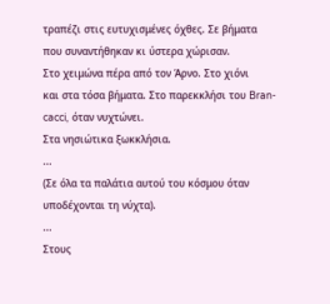τραπέζι στις ευτυχισμένες όχθες. Σε βήματα
που συναντήθηκαν κι ύστερα χώρισαν.
Στο χειμώνα πέρα από τον Άρνο. Στο χιόνι
και στα τόσα βήματα. Στο παρεκκλήσι του Bran-
cacci, όταν νυχτώνει.
Στα νησιώτικα ξωκκλήσια.
...
(Σε όλα τα παλάτια αυτού του κόσμου όταν
υποδέχονται τη νύχτα).
...
Στους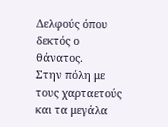Δελφούς όπου δεκτός ο θάνατος.
Στην πόλη με τους χαρταετούς και τα μεγάλα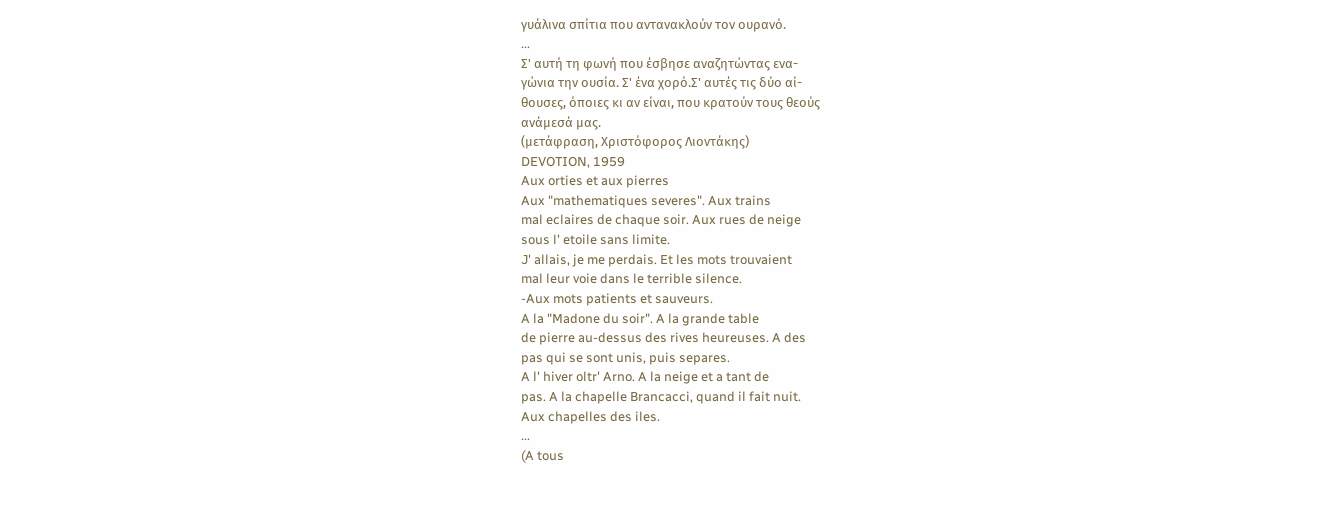γυάλινα σπίτια που αντανακλούν τον ουρανό.
...
Σ' αυτή τη φωνή που έσβησε αναζητώντας ενα-
γώνια την ουσία. Σ' ένα χορό.Σ' αυτές τις δύο αί-
θουσες, όποιες κι αν είναι, που κρατούν τους θεούς
ανάμεσά μας.
(μετάφραση, Χριστόφορος Λιοντάκης)
DEVOTION, 1959
Aux orties et aux pierres
Aux "mathematiques severes". Aux trains
mal eclaires de chaque soir. Aux rues de neige
sous l' etoile sans limite.
J' allais, je me perdais. Et les mots trouvaient
mal leur voie dans le terrible silence.
-Aux mots patients et sauveurs.
A la "Madone du soir". A la grande table
de pierre au-dessus des rives heureuses. A des
pas qui se sont unis, puis separes.
A l' hiver oltr' Arno. A la neige et a tant de
pas. A la chapelle Brancacci, quand il fait nuit.
Aux chapelles des iles.
...
(A tous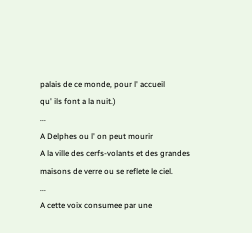palais de ce monde, pour l' accueil
qu' ils font a la nuit.)
...
A Delphes ou l' on peut mourir
A la ville des cerfs-volants et des grandes
maisons de verre ou se reflete le ciel.
...
A cette voix consumee par une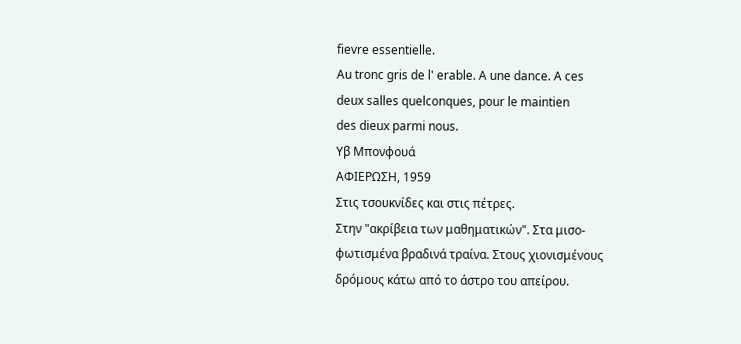fievre essentielle.
Au tronc gris de l' erable. A une dance. A ces
deux salles quelconques, pour le maintien
des dieux parmi nous.
Υβ Μπονφουά
ΑΦΙΕΡΩΣΗ, 1959
Στις τσουκνίδες και στις πέτρες.
Στην "ακρίβεια των μαθηματικών". Στα μισο-
φωτισμένα βραδινά τραίνα. Στους χιονισμένους
δρόμους κάτω από το άστρο του απείρου.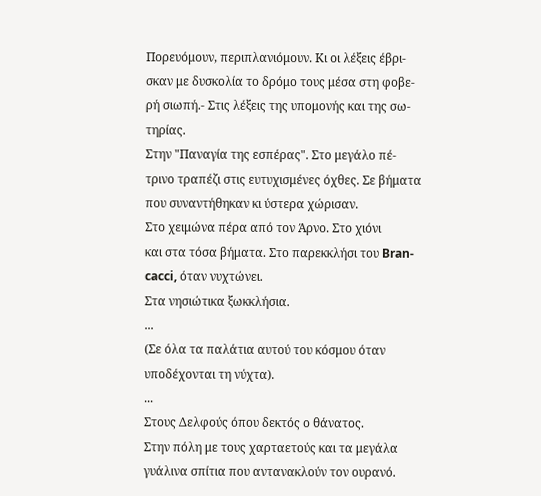Πορευόμουν, περιπλανιόμουν. Κι οι λέξεις έβρι-
σκαν με δυσκολία το δρόμο τους μέσα στη φοβε-
ρή σιωπή.- Στις λέξεις της υπομονής και της σω-
τηρίας.
Στην "Παναγία της εσπέρας". Στο μεγάλο πέ-
τρινο τραπέζι στις ευτυχισμένες όχθες. Σε βήματα
που συναντήθηκαν κι ύστερα χώρισαν.
Στο χειμώνα πέρα από τον Άρνο. Στο χιόνι
και στα τόσα βήματα. Στο παρεκκλήσι του Bran-
cacci, όταν νυχτώνει.
Στα νησιώτικα ξωκκλήσια.
...
(Σε όλα τα παλάτια αυτού του κόσμου όταν
υποδέχονται τη νύχτα).
...
Στους Δελφούς όπου δεκτός ο θάνατος.
Στην πόλη με τους χαρταετούς και τα μεγάλα
γυάλινα σπίτια που αντανακλούν τον ουρανό.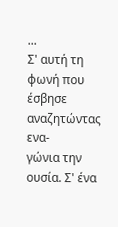...
Σ' αυτή τη φωνή που έσβησε αναζητώντας ενα-
γώνια την ουσία. Σ' ένα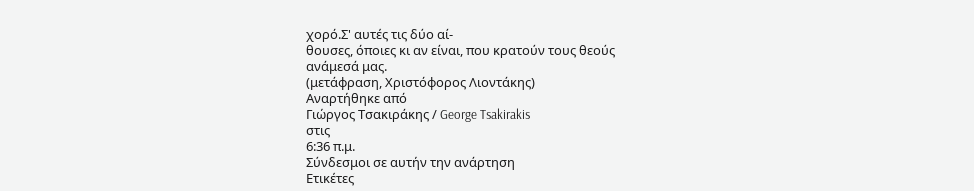χορό.Σ' αυτές τις δύο αί-
θουσες, όποιες κι αν είναι, που κρατούν τους θεούς
ανάμεσά μας.
(μετάφραση, Χριστόφορος Λιοντάκης)
Αναρτήθηκε από
Γιώργος Τσακιράκης / George Tsakirakis
στις
6:36 π.μ.
Σύνδεσμοι σε αυτήν την ανάρτηση
Ετικέτες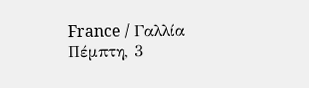France / Γαλλία
Πέμπτη, 3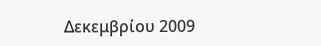Δεκεμβρίου 2009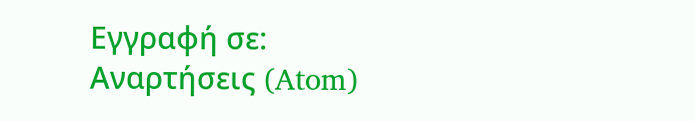Εγγραφή σε:
Αναρτήσεις (Atom)